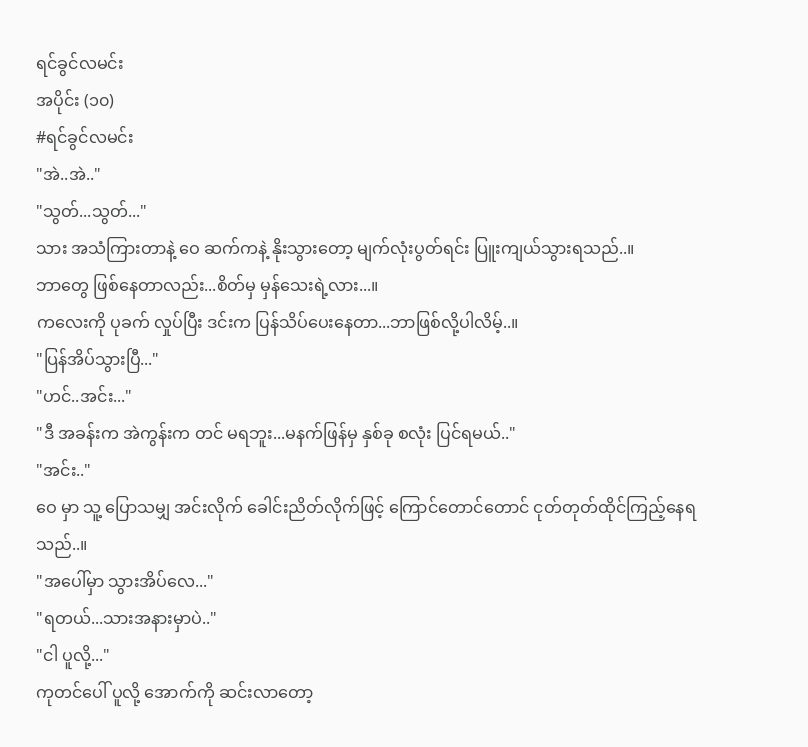ရင်ခွင်လမင်း
အပိုင်း (၁၀)
#ရင်ခွင်လမင်း
"အဲ..အဲ.."
"သွတ်...သွတ်..."
သား အသံကြားတာနဲ့ ဝေ ဆက်ကနဲ့ နိုးသွားတော့ မျက်လုံးပွတ်ရင်း ပြူးကျယ်သွားရသည်..။
ဘာတွေ ဖြစ်နေတာလည်း...စိတ်မှ မှန်သေးရဲ့လား...။
ကလေးကို ပုခက် လှုပ်ပြီး ဒင်းက ပြန်သိပ်ပေးနေတာ...ဘာဖြစ်လို့ပါလိမ့်..။
"ပြန်အိပ်သွားပြီ..."
"ဟင်..အင်း..."
"ဒီ အခန်းက အဲကွန်းက တင် မရဘူး...မနက်ဖြန်မှ နှစ်ခု စလုံး ပြင်ရမယ်.."
"အင်း.."
ဝေ မှာ သူ့ ပြောသမျှ အင်းလိုက် ခေါင်းညိတ်လိုက်ဖြင့် ကြောင်တောင်တောင် ငုတ်တုတ်ထိုင်ကြည့်နေရသည်..။
"အပေါ်မှာ သွားအိပ်လေ..."
"ရတယ်...သားအနားမှာပဲ.."
"ငါ ပူလို့..."
ကုတင်ပေါ် ပူလို့ အောက်ကို ဆင်းလာတော့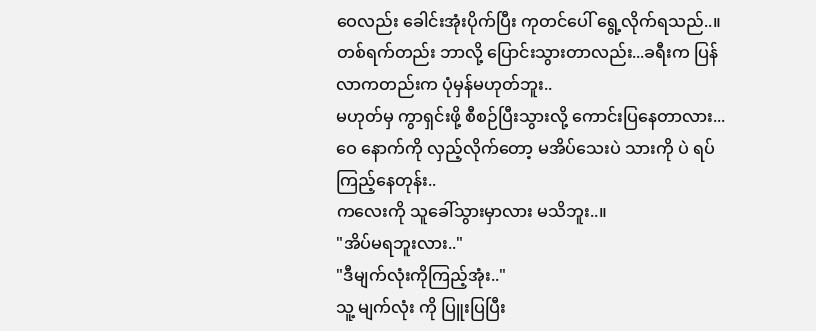ဝေလည်း ခေါင်းအုံးပိုက်ပြီး ကုတင်ပေါ် ရွေ့လိုက်ရသည်..။
တစ်ရက်တည်း ဘာလို့ ပြောင်းသွားတာလည်း...ခရီးက ပြန်လာကတည်းက ပုံမှန်မဟုတ်ဘူး..
မဟုတ်မှ ကွာရှင်းဖို့ စီစဉ်ပြီးသွားလို့ ကောင်းပြနေတာလား...
ဝေ နောက်ကို လှည့်လိုက်တော့ မအိပ်သေးပဲ သားကို ပဲ ရပ်ကြည့်နေတုန်း..
ကလေးကို သူခေါ်သွားမှာလား မသိဘူး..။
"အိပ်မရဘူးလား.."
"ဒီမျက်လုံးကိုကြည့်အုံး.."
သူ့ မျက်လုံး ကို ပြူးပြပြီး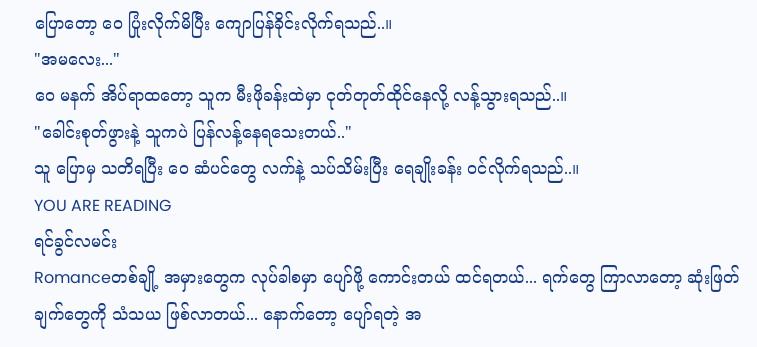ပြောတော့ ဝေ ပြုံးလိုက်မိပြီး ကျောပြန်ခိုင်းလိုက်ရသည်..။
"အမလေး..."
ဝေ မနက် အိပ်ရာထတော့ သူက မီးဖိုခန်းထဲမှာ ငုတ်တုတ်ထိုင်နေလို့ လန့်သွားရသည်..။
"ခေါင်းစုတ်ဖွားနဲ့ သူကပဲ ပြန်လန့်နေရသေးတယ်.."
သူ ပြောမှ သတိရပြီး ဝေ ဆံပင်တွေ လက်နဲ့ သပ်သိမ်းပြီး ရေချိုးခန်း ၀င်လိုက်ရသည်..။
YOU ARE READING
ရင်ခွင်လမင်း
Romanceတစ်ချို့ အမှားတွေက လုပ်ခါစမှာ ပျော်ဖို့ ကောင်းတယ် ထင်ရတယ်... ရက်တွေ ကြာလာတော့ ဆုံးဖြတ်ချက်တွေကို သံသယ ဖြစ်လာတယ်... နောက်တော့ ပျော်ရတဲ့ အ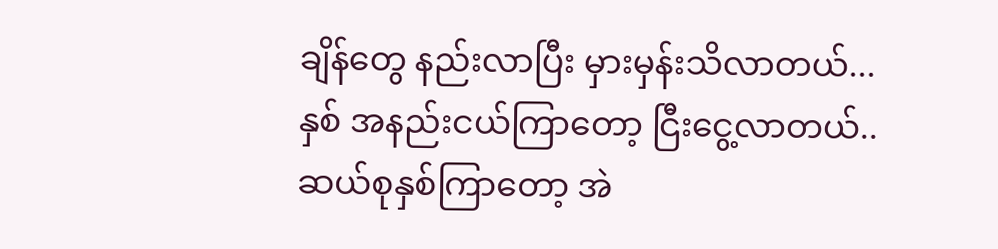ချိန်တွေ နည်းလာပြီး မှားမှန်းသိလာတယ်... နှစ် အနည်းငယ်ကြာတော့ ငြီးငွေ့လာတယ်.. ဆယ်စုနှစ်ကြာတော့ အဲ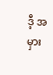ဒီ့ အမှား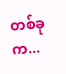တစ်ခုက...